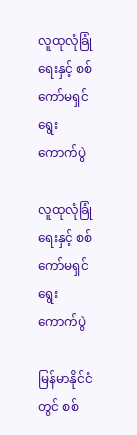လူထုလုံခြုံရေးနှင့် စစ်ကော်မရှင်ရွေးကောက်ပွဲ

လူထုလုံခြုံရေးနှင့် စစ်ကော်မရှင်ရွေးကောက်ပွဲ

မြန်မာနိုင်ငံတွင် စစ်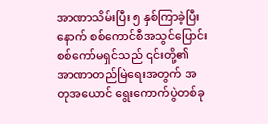အာဏာသိမ်းပြီး ၅ နှစ်ကြာခဲ့ပြီးနောက် စစ်ကောင်စီအသွင်ပြောင်း စစ်ကော်မရှင်သည် ၎င်းတို့၏ အာဏာတည်မြဲရေးအတွက် အတုအယောင် ရွေးကောက်ပွဲတစ်ခု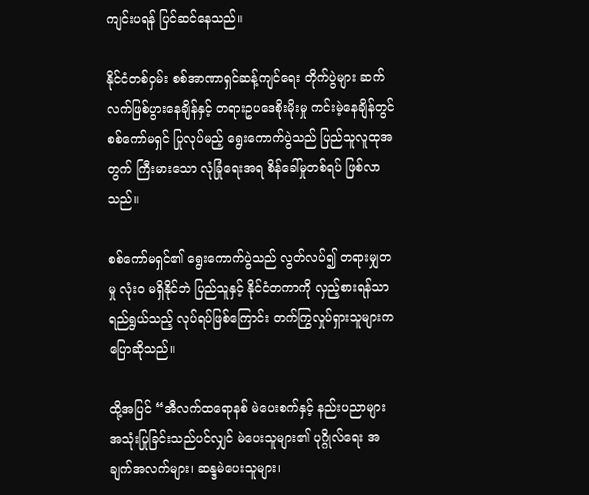ကျင်းပရန် ပြင်ဆင်နေသည်။

နိုင်ငံတစ်ဝှမ်း စစ်အာဏာရှင်ဆန့်ကျင်ရေး တိုက်ပွဲများ ဆက်လက်ဖြစ်ပွားနေချိန်နှင့် တရားဥပဒေစိုးမိုးမှု ကင်းမဲ့နေချိန်တွင် စစ်ကော်မရှင် ပြုလုပ်မည့် ရွေးကောက်ပွဲသည် ပြည်သူလူထုအတွက် ကြီးမားသော လုံခြုံရေးအရ စိန်ခေါ်မှုတစ်ရပ် ဖြစ်လာသည်။

စစ်ကော်မရှင်၏ ရွေးကောက်ပွဲသည် လွတ်လပ်၍ တရားမျှတမှု လုံးဝ မရှိနိုင်ဘဲ ပြည်သူနှင့် နိုင်ငံတကာကို လှည့်စားရန်သာ ရည်ရွယ်သည့် လုပ်ရပ်ဖြစ်ကြောင်း တက်ကြွလှုပ်ရှားသူများက ပြောဆိုသည်။

ထို့အပြင် “အီလက်ထရောနစ် မဲပေးစက်နှင့် နည်းပညာများ အသုံးပြုခြင်းသည်ပင်လျှင် မဲပေးသူများ၏ ပုဂ္ဂိုလ်ရေး အချက်အလက်များ၊ ဆန္ဒမဲပေးသူများ၊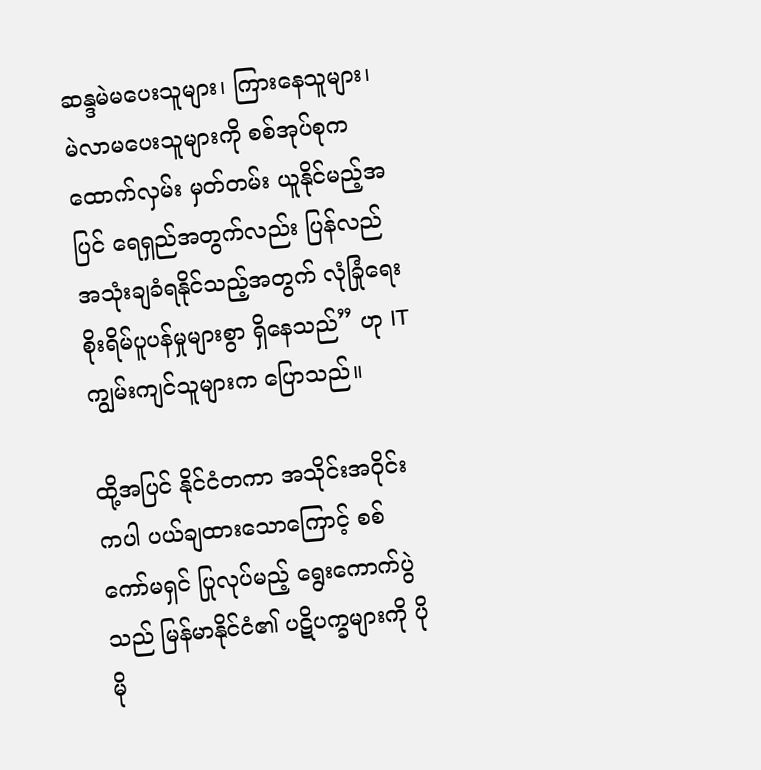ဆန္ဒမဲမပေးသူများ၊ ကြားနေသူများ၊ မဲလာမပေးသူများကို စစ်အုပ်စုက ထောက်လှမ်း မှတ်တမ်း ယူနိုင်မည့်အပြင် ရေရှည်အတွက်လည်း ပြန်လည် အသုံးချခံရနိုင်သည့်အတွက် လုံခြုံရေး စိုးရိမ်ပူပန်မှုများစွာ ရှိနေသည်” ဟု IT ကျွမ်းကျင်သူများက ပြောသည်။

ထို့အပြင် နိုင်ငံတကာ အသိုင်းအဝိုင်းကပါ ပယ်ချထားသောကြောင့် စစ်ကော်မရှင် ပြုလုပ်မည့် ရွေးကောက်ပွဲသည် မြန်မာနိုင်ငံ၏ ပဋိပက္ခများကို ပိုမို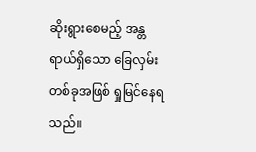ဆိုးရွားစေမည့် အန္တရာယ်ရှိသော ခြေလှမ်းတစ်ခုအဖြစ် ရှုမြင်နေရသည်။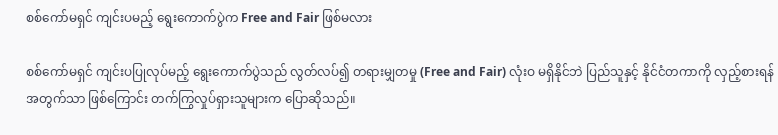စစ်ကော်မရှင် ကျင်းပမည့် ရွေးကောက်ပွဲက Free and Fair ဖြစ်မလား

စစ်ကော်မရှင် ကျင်းပပြုလုပ်မည့် ရွေးကောက်ပွဲသည် လွတ်လပ်၍ တရားမျှတမှု (Free and Fair) လုံးဝ မရှိနိုင်ဘဲ ပြည်သူနှင့် နိုင်ငံတကာကို လှည့်စားရန်အတွက်သာ ဖြစ်ကြောင်း တက်ကြွလှုပ်ရှားသူများက ပြောဆိုသည်။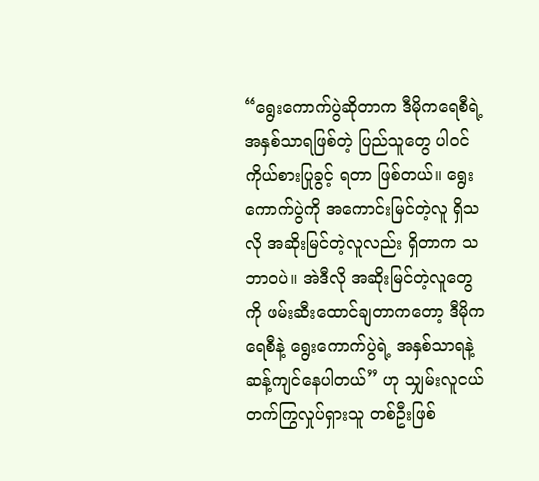“ရွေးကောက်ပွဲဆိုတာက ဒီမိုကရေစီရဲ့ အနှစ်သာရဖြစ်တဲ့ ပြည်သူတွေ ပါဝင်ကိုယ်စားပြုခွင့် ရတာ ဖြစ်တယ်။ ရွေးကောက်ပွဲကို အကောင်းမြင်တဲ့လူ ရှိသလို အဆိုးမြင်တဲ့လူလည်း ရှိတာက သဘာဝပဲ။ အဲဒီလို အဆိုးမြင်တဲ့လူတွေကို ဖမ်းဆီးထောင်ချတာကတော့ ဒီမိုကရေစီနဲ့ ရွေးကောက်ပွဲရဲ့ အနှစ်သာရနဲ့ ဆန့်ကျင်နေပါတယ်” ဟု သျှမ်းလူငယ် တက်ကြွလှုပ်ရှားသူ တစ်ဦးဖြစ်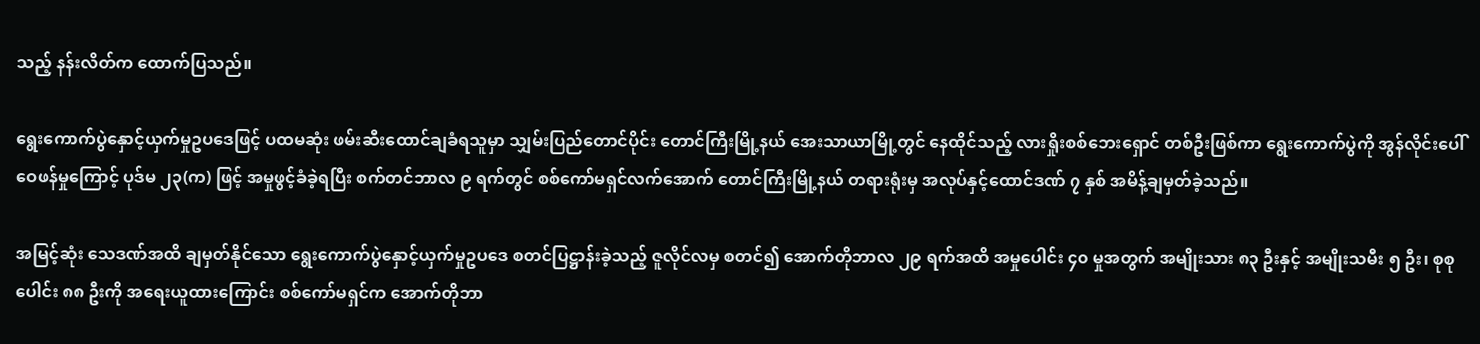သည့် နန်းလိတ်က ထောက်ပြသည်။

ရွေးကောက်ပွဲနှောင့်ယှက်မှုဥပဒေဖြင့် ပထမဆုံး ဖမ်းဆီးထောင်ချခံရသူမှာ သျှမ်းပြည်တောင်ပိုင်း တောင်ကြီးမြို့နယ် အေးသာယာမြို့တွင် နေထိုင်သည့် လားရှိုးစစ်ဘေးရှောင် တစ်ဦးဖြစ်ကာ ရွေးကောက်ပွဲကို အွန်လိုင်းပေါ် ဝေဖန်မှုကြောင့် ပုဒ်မ ၂၃(က) ဖြင့် အမှုဖွင့်ခံခဲ့ရပြီး စက်တင်ဘာလ ၉ ရက်တွင် စစ်ကော်မရှင်လက်အောက် တောင်ကြီးမြို့နယ် တရားရုံးမှ အလုပ်နှင့်ထောင်ဒဏ် ၇ နှစ် အမိန့်ချမှတ်ခဲ့သည်။

အမြင့်ဆုံး သေဒဏ်အထိ ချမှတ်နိုင်သော ရွေးကောက်ပွဲနှောင့်ယှက်မှုဥပဒေ စတင်ပြဋ္ဌာန်းခဲ့သည့် ဇူလိုင်လမှ စတင်၍ အောက်တိုဘာလ ၂၉ ရက်အထိ အမှုပေါင်း ၄၀ မှုအတွက် အမျိုးသား ၈၃ ဦးနှင့် အမျိုးသမီး ၅ ဦး၊ စုစုပေါင်း ၈၈ ဦးကို အရေးယူထားကြောင်း စစ်ကော်မရှင်က အောက်တိုဘာ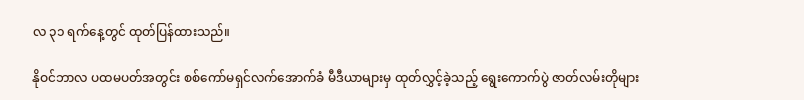လ ၃၁ ရက်နေ့တွင် ထုတ်ပြန်ထားသည်။

နိုဝင်ဘာလ ပထမပတ်အတွင်း စစ်ကော်မရှင်လက်အောက်ခံ မီဒီယာများမှ ထုတ်လွှင့်ခဲ့သည့် ရွေးကောက်ပွဲ ဇာတ်လမ်းတိုများ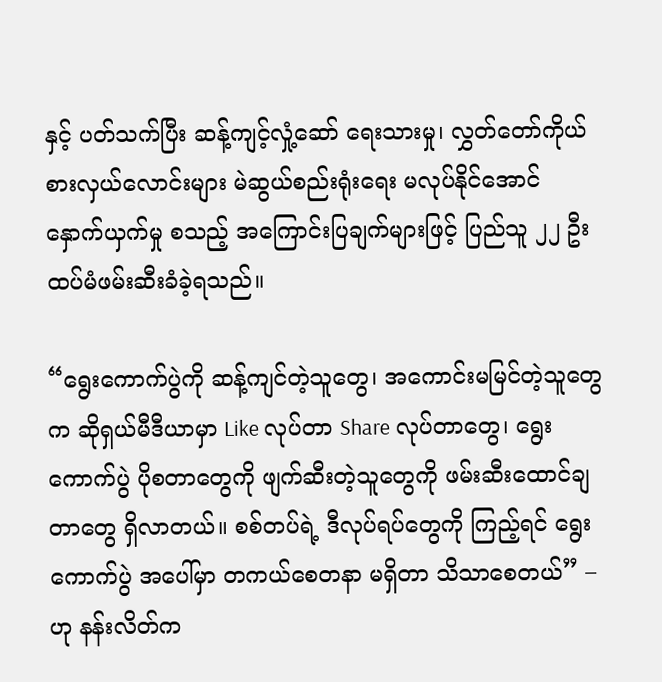နှင့် ပတ်သက်ပြီး ဆန့်ကျင့်လှုံ့ဆော် ရေးသားမှု၊ လွှတ်တော်ကိုယ်စားလှယ်လောင်းများ မဲဆွယ်စည်းရုံးရေး မလုပ်နိုင်အောင် နှောက်ယှက်မှု စသည့် အကြောင်းပြချက်များဖြင့် ပြည်သူ ၂၂ ဦး ထပ်မံဖမ်းဆီးခံခဲ့ရသည်။

“ရွေးကောက်ပွဲကို ဆန့်ကျင်တဲ့သူတွေ၊ အကောင်းမမြင်တဲ့သူတွေက ဆိုရှယ်မီဒီယာမှာ Like လုပ်တာ Share လုပ်တာတွေ၊ ရွေးကောက်ပွဲ ပိုစတာတွေကို ဖျက်ဆီးတဲ့သူတွေကို ဖမ်းဆီးထောင်ချတာတွေ ရှိလာတယ်။ စစ်တပ်ရဲ့ ဒီလုပ်ရပ်တွေကို ကြည့်ရင် ရွေးကောက်ပွဲ အပေါ်မှာ တကယ်စေတနာ မရှိတာ သိသာစေတယ်” – ဟု နန်းလိတ်က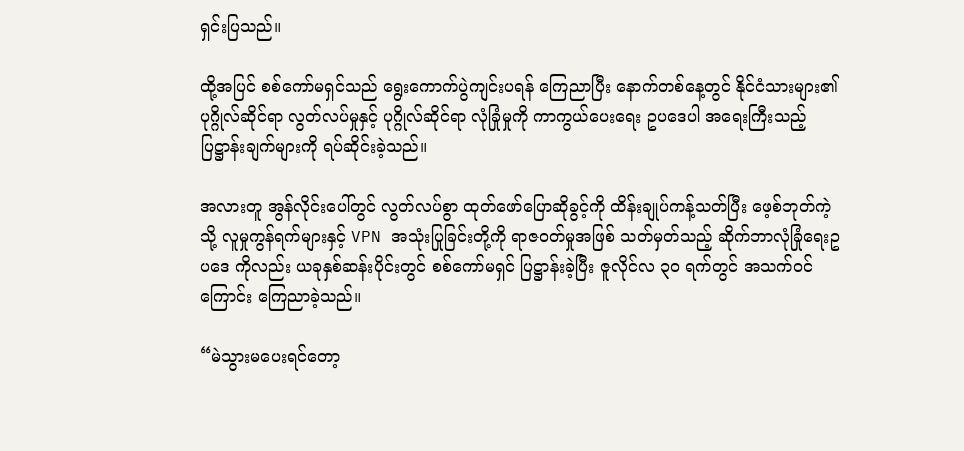ရှင်းပြသည်။

ထို့အပြင် စစ်ကော်မရှင်သည် ရွေးကောက်ပွဲကျင်းပရန် ကြေညာပြီး နောက်တစ်နေ့တွင် နိုင်ငံသားများ၏ ပုဂ္ဂိုလ်ဆိုင်ရာ လွတ်လပ်မှုနှင့် ပုဂ္ဂိုလ်ဆိုင်ရာ လုံခြုံမှုကို ကာကွယ်ပေးရေး ဥပဒေပါ အရေးကြီးသည့် ပြဋ္ဌာန်းချက်များကို ရပ်ဆိုင်းခဲ့သည်။

အလားတူ အွန်လိုင်းပေါ်တွင် လွတ်လပ်စွာ ထုတ်ဖော်ပြောဆိုခွင့်ကို ထိန်းချုပ်ကန့်သတ်ပြီး ဖေ့စ်ဘုတ်ကဲ့သို့ လူမှုကွန်ရက်များနှင့် VPN အသုံးပြုခြင်းတို့ကို ရာဇဝတ်မှုအဖြစ် သတ်မှတ်သည့် ဆိုက်ဘာလုံခြုံရေးဥပဒေ ကိုလည်း ယခုနှစ်ဆန်းပိုင်းတွင် စစ်ကော်မရှင် ပြဋ္ဌာန်းခဲ့ပြီး ဇူလိုင်လ ၃၀ ရက်တွင် အသက်ဝင်ကြောင်း ကြေညာခဲ့သည်။

“မဲသွားမပေးရင်တော့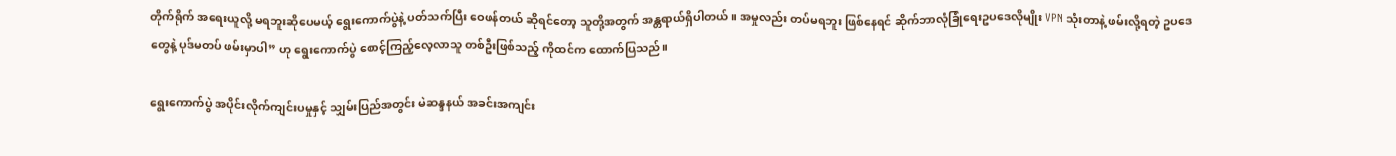တိုက်ရိုက် အရေးယူလို့ မရဘူးဆိုပေမယ့် ရွေးကောက်ပွဲနဲ့ ပတ်သက်ပြီး ဝေဖန်တယ် ဆိုရင်တော့ သူတို့အတွက် အန္တရာယ်ရှိပါတယ်။ အမှုလည်း တပ်မရဘူး ဖြစ်နေရင် ဆိုက်ဘာလုံခြုံရေးဥပဒေလိုမျိုး VPN သုံးတာနဲ့ ဖမ်းလို့ရတဲ့ ဥပဒေတွေနဲ့ ပုဒ်မတပ် ဖမ်းမှာပါ” ဟု ရွေးကောက်ပွဲ စောင့်ကြည့်လေ့လာသူ တစ်ဦးဖြစ်သည့် ကိုထင်က ထောက်ပြသည်။

ရွေးကောက်ပွဲ အပိုင်းလိုက်ကျင်းပမှုနှင့် သျှမ်းပြည်အတွင်း မဲဆန္ဒနယ် အခင်းအကျင်း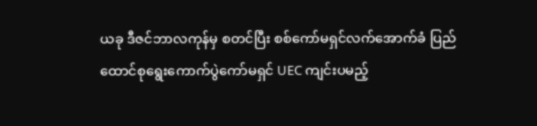ယခု ဒီဇင်ဘာလကုန်မှ စတင်ပြီး စစ်ကော်မရှင်လက်အောက်ခံ ပြည်ထောင်စုရွေးကောက်ပွဲကော်မရှင် UEC ကျင်းပမည့်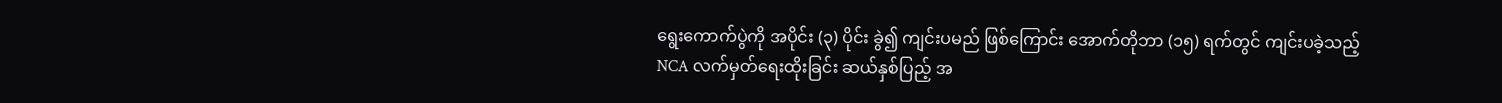ရွေးကောက်ပွဲကို အပိုင်း (၃) ပိုင်း ခွဲ၍ ကျင်းပမည် ဖြစ်ကြောင်း အောက်တိုဘာ (၁၅) ရက်တွင် ကျင်းပခဲ့သည့် NCA လက်မှတ်ရေးထိုးခြင်း ဆယ်နှစ်ပြည့် အ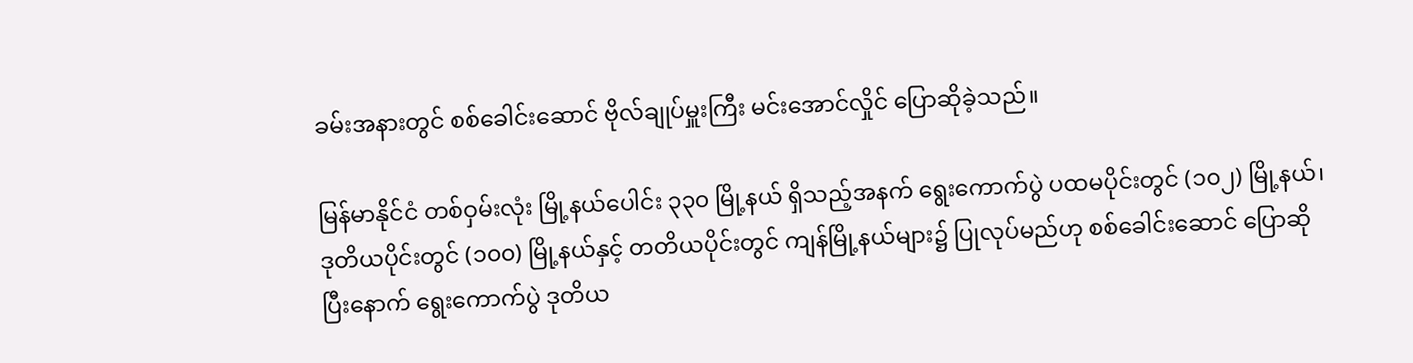ခမ်းအနားတွင် စစ်ခေါင်းဆောင် ဗိုလ်ချုပ်မှူးကြီး မင်းအောင်လှိုင် ပြောဆိုခဲ့သည်။

မြန်မာနိုင်ငံ တစ်ဝှမ်းလုံး မြို့နယ်ပေါင်း ၃၃၀ မြို့နယ် ရှိသည့်အနက် ရွေးကောက်ပွဲ ပထမပိုင်းတွင် (၁၀၂) မြို့နယ်၊ ဒုတိယပိုင်းတွင် (၁၀၀) မြို့နယ်နှင့် တတိယပိုင်းတွင် ကျန်မြို့နယ်များ၌ ပြုလုပ်မည်ဟု စစ်ခေါင်းဆောင် ပြောဆိုပြီးနောက် ရွေးကောက်ပွဲ ဒုတိယ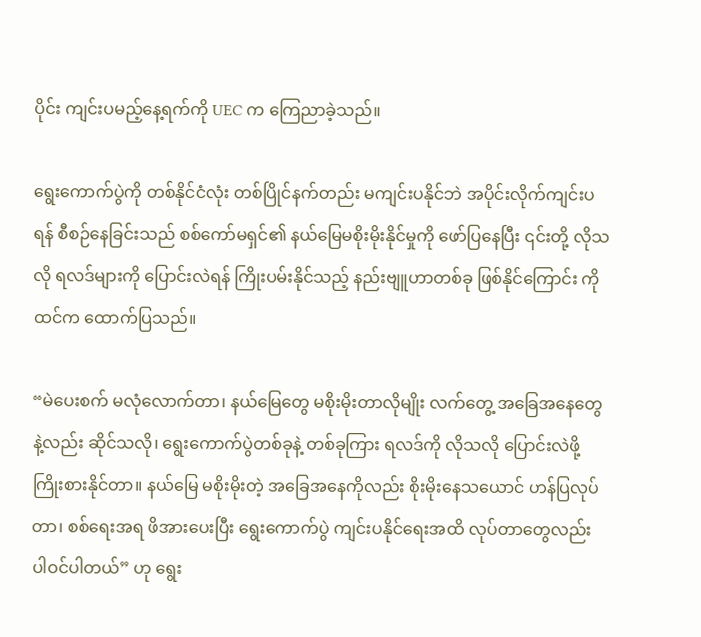ပိုင်း ကျင်းပမည့်နေ့ရက်ကို UEC က ကြေညာခဲ့သည်။

ရွေးကောက်ပွဲကို တစ်နိုင်ငံလုံး တစ်ပြိုင်နက်တည်း မကျင်းပနိုင်ဘဲ အပိုင်းလိုက်ကျင်းပရန် စီစဉ်နေခြင်းသည် စစ်ကော်မရှင်၏ နယ်မြေမစိုးမိုးနိုင်မှုကို ဖော်ပြနေပြီး ၎င်းတို့ လိုသလို ရလဒ်များကို ပြောင်းလဲရန် ကြိုးပမ်းနိုင်သည့် နည်းဗျူဟာတစ်ခု ဖြစ်နိုင်ကြောင်း ကိုထင်က ထောက်ပြသည်။

“မဲပေးစက် မလုံလောက်တာ၊ နယ်မြေတွေ မစိုးမိုးတာလိုမျိုး လက်တွေ့ အခြေအနေတွေနဲ့လည်း ဆိုင်သလို၊ ရွေးကောက်ပွဲတစ်ခုနဲ့ တစ်ခုကြား ရလဒ်ကို လိုသလို ပြောင်းလဲဖို့ ကြိုးစားနိုင်တာ။ နယ်မြေ မစိုးမိုးတဲ့ အခြေအနေကိုလည်း စိုးမိုးနေသယောင် ဟန်ပြလုပ်တာ၊ စစ်ရေးအရ ဖိအားပေးပြီး ရွေးကောက်ပွဲ ကျင်းပနိုင်ရေးအထိ လုပ်တာတွေလည်း ပါဝင်ပါတယ်” ဟု ရွေး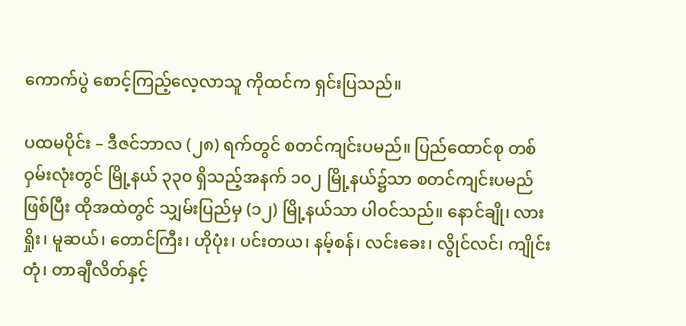ကောက်ပွဲ စောင့်ကြည့်လေ့လာသူ ကိုထင်က ရှင်းပြသည်။

ပထမပိုင်း – ဒီဇင်ဘာလ (၂၈) ရက်တွင် စတင်ကျင်းပမည်။ ပြည်ထောင်စု တစ်ဝှမ်းလုံးတွင် မြို့နယ် ၃၃၀ ရှိသည့်အနက် ၁၀၂ မြို့နယ်၌သာ စတင်ကျင်းပမည်ဖြစ်ပြီး ထိုအထဲတွင် သျှမ်းပြည်မှ (၁၂) မြို့နယ်သာ ပါဝင်သည်။ နောင်ချို၊ လားရှိုး၊ မူဆယ်၊ တောင်ကြီး၊ ဟိုပုံး၊ ပင်းတယ၊ နမ့်စန်၊ လင်းခေး၊ လွိုင်လင်၊ ကျိုင်းတုံ၊ တာချီလိတ်နှင့်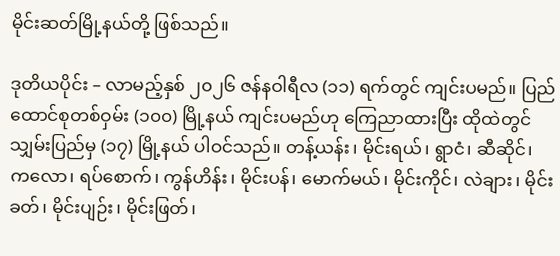မိုင်းဆတ်မြို့နယ်တို့ ဖြစ်သည်။

ဒုတိယပိုင်း – လာမည့်နှစ် ၂၀၂၆ ဇန်နဝါရီလ (၁၁) ရက်တွင် ကျင်းပမည်။ ပြည်ထောင်စုတစ်ဝှမ်း (၁၀၀) မြို့နယ် ကျင်းပမည်ဟု ကြေညာထားပြီး ထိုထဲတွင် သျှမ်းပြည်မှ (၁၇) မြို့နယ် ပါဝင်သည်။ တန့်ယန်း၊ မိုင်းရယ်၊ ရွာငံ၊ ဆီဆိုင်၊ ကလော၊ ရပ်စောက်၊ ကွန်ဟိန်း၊ မိုင်းပန်၊ မောက်မယ်၊ မိုင်းကိုင်၊ လဲချား၊ မိုင်းခတ်၊ မိုင်းပျဉ်း၊ မိုင်းဖြတ်၊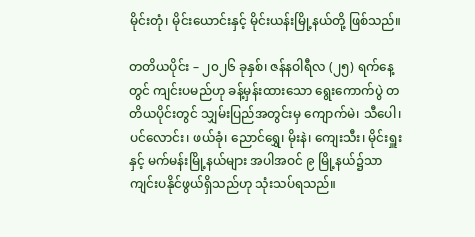မိုင်းတုံ၊ မိုင်းယောင်းနှင့် မိုင်းယန်းမြို့နယ်တို့ ဖြစ်သည်။

တတိယပိုင်း – ၂၀၂၆ ခုနှစ်၊ ဇန်နဝါရီလ (၂၅) ရက်နေ့တွင် ကျင်းပမည်ဟု ခန့်မှန်းထားသော ရွေးကောက်ပွဲ တတိယပိုင်းတွင် သျှမ်းပြည်အတွင်းမှ ကျောက်မဲ၊ သီပေါ၊ ပင်လောင်း၊ ဖယ်ခုံ၊ ညောင်ရွှေ၊ မိုးနဲ၊ ကျေးသီး၊ မိုင်းရှူးနှင့် မက်မန်းမြို့နယ်များ အပါအဝင် ၉ မြို့နယ်၌သာ ကျင်းပနိုင်ဖွယ်ရှိသည်ဟု သုံးသပ်ရသည်။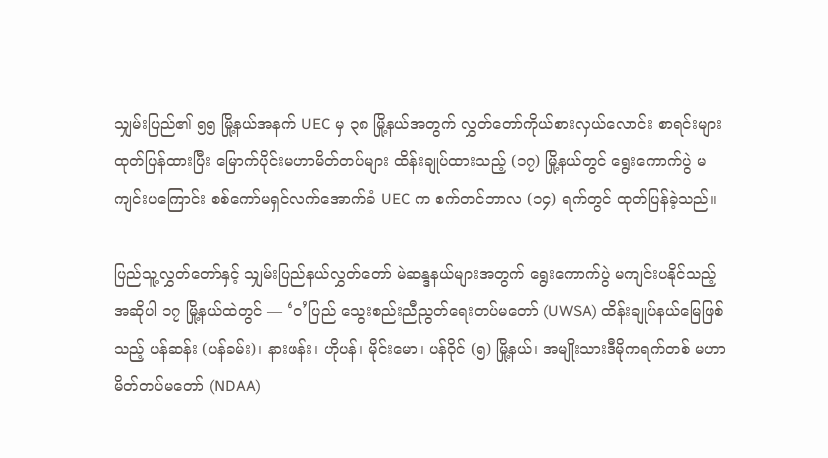သျှမ်းပြည်၏ ၅၅ မြို့နယ်အနက် UEC မှ ၃၈ မြို့နယ်အတွက် လွှတ်တော်ကိုယ်စားလှယ်လောင်း စာရင်းများ ထုတ်ပြန်ထားပြီး မြောက်ပိုင်းမဟာမိတ်တပ်များ ထိန်းချုပ်ထားသည့် (၁၇) မြို့နယ်တွင် ရွေးကောက်ပွဲ မကျင်းပကြောင်း စစ်ကော်မရှင်လက်အောက်ခံ UEC က စက်တင်ဘာလ (၁၄) ရက်တွင် ထုတ်ပြန်ခဲ့သည်။

ပြည်သူ့လွှတ်တော်နှင့် သျှမ်းပြည်နယ်လွှတ်တော် မဲဆန္ဒနယ်များအတွက် ရွေးကောက်ပွဲ မကျင်းပနိုင်သည့် အဆိုပါ ၁၇ မြို့နယ်ထဲတွင် — ‘ဝ’ပြည် သွေးစည်းညီညွတ်ရေးတပ်မတော် (UWSA) ထိန်းချုပ်နယ်မြေဖြစ်သည့် ပန်ဆန်း (ပန်ခမ်း)၊ နားဖန်း၊ ဟိုပန်၊ မိုင်းမော၊ ပန်ဝိုင် (၅) မြို့နယ်၊ အမျိုးသားဒီမိုကရက်တစ် မဟာမိတ်တပ်မတော် (NDAA)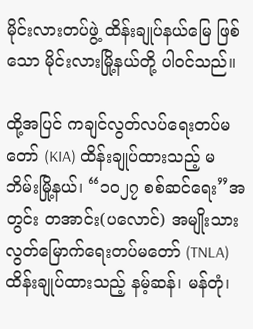မိုင်းလားတပ်ဖွဲ့ ထိန်းချုပ်နယ်မြေ ဖြစ်သော မိုင်းလားမြို့နယ်တို့ ပါဝင်သည်။

ထို့အပြင် ကချင်လွတ်လပ်ရေးတပ်မတော် (KIA) ထိန်းချုပ်ထားသည့် မဘိမ်းမြို့နယ်၊ “၁၀၂၇ စစ်ဆင်ရေး”အတွင်း တအာင်း(ပလောင်) အမျိုးသားလွတ်မြောက်ရေးတပ်မတော် (TNLA) ထိန်းချုပ်ထားသည့် နမ့်ဆန်၊ မန်တုံ၊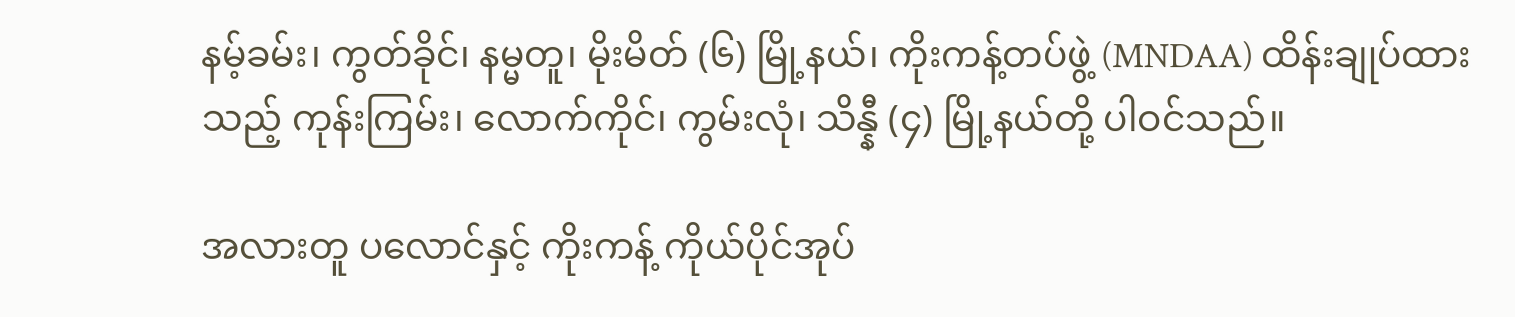နမ့်ခမ်း၊ ကွတ်ခိုင်၊ နမ္မတူ၊ မိုးမိတ် (၆) မြို့နယ်၊ ကိုးကန့်တပ်ဖွဲ့ (MNDAA) ထိန်းချုပ်ထားသည့် ကုန်းကြမ်း၊ လောက်ကိုင်၊ ကွမ်းလုံ၊ သိန္နီ (၄) မြို့နယ်တို့ ပါဝင်သည်။

အလားတူ ပလောင်နှင့် ကိုးကန့် ကိုယ်ပိုင်အုပ်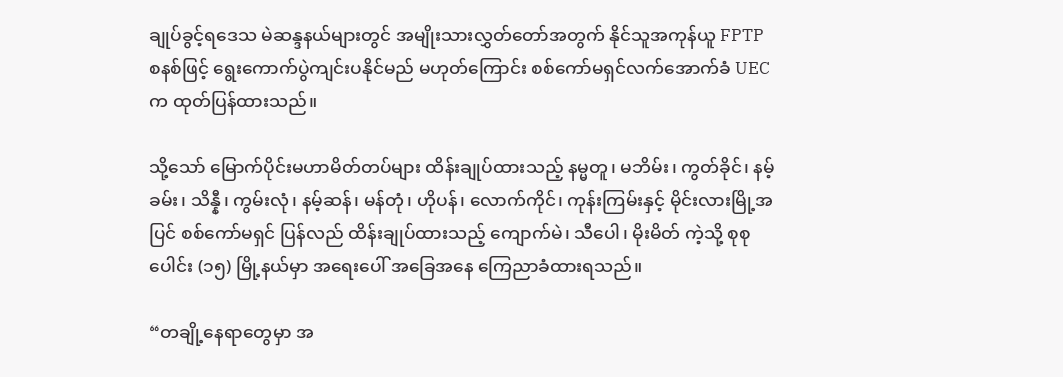ချုပ်ခွင့်ရဒေသ မဲဆန္ဒနယ်များတွင် အမျိုးသားလွှတ်တော်အတွက် နိုင်သူအကုန်ယူ FPTP စနစ်ဖြင့် ရွေးကောက်ပွဲကျင်းပနိုင်မည် မဟုတ်ကြောင်း စစ်ကော်မရှင်လက်အောက်ခံ UEC က ထုတ်ပြန်ထားသည်။

သို့သော် မြောက်ပိုင်းမဟာမိတ်တပ်များ ထိန်းချုပ်ထားသည့် နမ္မတူ၊ မဘိမ်း၊ ကွတ်ခိုင်၊ နမ့်ခမ်း၊ သိန္နီ၊ ကွမ်းလုံ၊ နမ့်ဆန်၊ မန်တုံ၊ ဟိုပန်၊ လောက်ကိုင်၊ ကုန်းကြမ်းနှင့် မိုင်းလားမြို့အပြင် စစ်ကော်မရှင် ပြန်လည် ထိန်းချုပ်ထားသည့် ကျောက်မဲ၊ သီပေါ၊ မိုးမိတ် ကဲ့သို့ စုစုပေါင်း (၁၅) မြို့နယ်မှာ အရေးပေါ် အခြေအနေ ကြေညာခံထားရသည်။

“တချို့နေရာတွေမှာ အ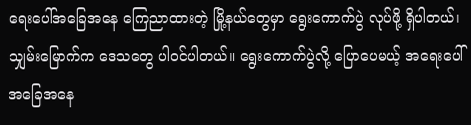ရေးပေါ်အခြေအနေ ကြေညာထားတဲ့ မြို့နယ်တွေမှာ ရွေးကောက်ပွဲ လုပ်ဖို့ ရှိပါတယ်၊ သျှမ်းမြောက်က ဒေသတွေ ပါဝင်ပါတယ်။ ရွေးကောက်ပွဲလို့ ပြောပေမယ့် အရေးပေါ် အခြေအနေ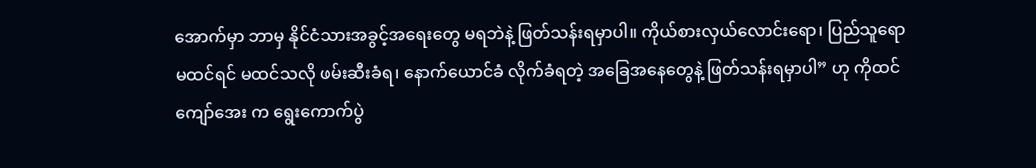အောက်မှာ ဘာမှ နိုင်ငံသားအခွင့်အရေးတွေ မရဘဲနဲ့ ဖြတ်သန်းရမှာပါ။ ကိုယ်စားလှယ်လောင်းရော၊ ပြည်သူရော မထင်ရင် မထင်သလို ဖမ်းဆီးခံရ၊ နောက်ယောင်ခံ လိုက်ခံရတဲ့ အခြေအနေတွေနဲ့ ဖြတ်သန်းရမှာပါ” ဟု ကိုထင်ကျော်အေး က ရွေးကောက်ပွဲ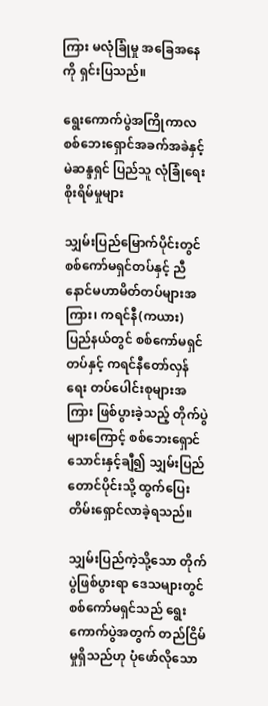ကြား မလုံခြုံမှု အခြေအနေကို ရှင်းပြသည်။

ရွေးကောက်ပွဲအကြိုကာလ စစ်ဘေးရှောင်အခက်အခဲနှင့် မဲဆန္ဒရှင် ပြည်သူ လုံခြုံရေးစိုးရိမ်မှုများ

သျှမ်းပြည်မြောက်ပိုင်းတွင် စစ်ကော်မရှင်တပ်နှင့် ညီနောင်မဟာမိတ်တပ်များအကြား၊ ကရင်နီ(ကယား)ပြည်နယ်တွင် စစ်ကော်မရှင်တပ်နှင့် ကရင်နီတော်လှန်ရေး တပ်ပေါင်းစုများအကြား ဖြစ်ပွားခဲ့သည့် တိုက်ပွဲများကြောင့် စစ်ဘေးရှောင် သောင်းနှင့်ချီ၍ သျှမ်းပြည်တောင်ပိုင်းသို့ ထွက်ပြေးတိမ်းရှောင်လာခဲ့ရသည်။

သျှမ်းပြည်ကဲ့သို့သော တိုက်ပွဲဖြစ်ပွားရာ ဒေသများတွင် စစ်ကော်မရှင်သည် ရွေးကောက်ပွဲအတွက် တည်ငြိမ်မှုရှိသည်ဟု ပုံဖော်လိုသော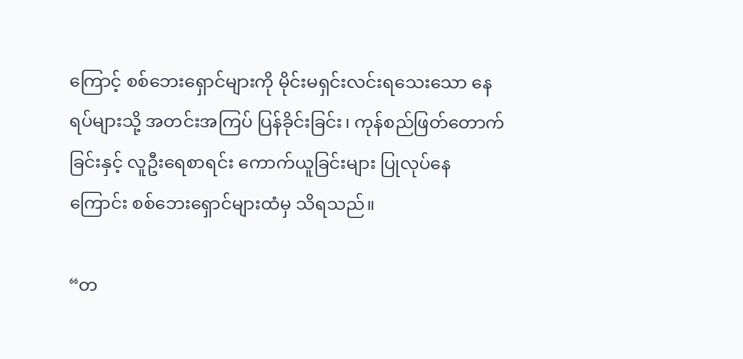ကြောင့် စစ်ဘေးရှောင်များကို မိုင်းမရှင်းလင်းရသေးသော နေရပ်များသို့ အတင်းအကြပ် ပြန်ခိုင်းခြင်း၊ ကုန်စည်ဖြတ်တောက်ခြင်းနှင့် လူဦးရေစာရင်း ကောက်ယူခြင်းများ ပြုလုပ်နေကြောင်း စစ်ဘေးရှောင်များထံမှ သိရသည်။

“တ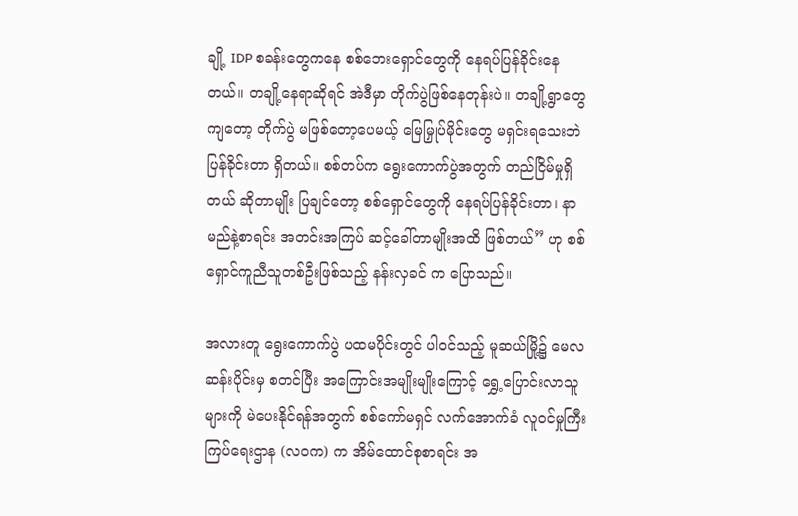ချို့ IDP စခန်းတွေကနေ စစ်ဘေးရှောင်တွေကို နေရပ်ပြန်ခိုင်းနေတယ်။ တချို့နေရာဆိုရင် အဲဒီမှာ တိုက်ပွဲဖြစ်နေတုန်းပဲ။ တချို့ရွာတွေကျတော့ တိုက်ပွဲ မဖြစ်တော့ပေမယ့် မြေမြှုပ်မိုင်းတွေ မရှင်းရသေးဘဲ ပြန်ခိုင်းတာ ရှိတယ်။ စစ်တပ်က ရွေးကောက်ပွဲအတွက် တည်ငြိမ်မှုရှိတယ် ဆိုတာမျိုး ပြချင်တော့ စစ်ရှောင်တွေကို နေရပ်ပြန်ခိုင်းတာ၊ နာမည်နဲ့စာရင်း အတင်းအကြပ် ဆင့်ခေါ်တာမျိုးအထိ ဖြစ်တယ်” ဟု စစ်ရှောင်ကူညီသူတစ်ဦးဖြစ်သည့် နန်းလှခင် က ပြောသည်။

အလားတူ ရွေးကောက်ပွဲ ပထမပိုင်းတွင် ပါဝင်သည့် မူဆယ်မြို့၌ မေလဆန်းပိုင်းမှ စတင်ပြီး အကြောင်းအမျိုးမျိုးကြောင့် ရွှေ့ပြောင်းလာသူများကို မဲပေးနိုင်ရန်အတွက် စစ်ကော်မရှင် လက်အောက်ခံ လူဝင်မှုကြီးကြပ်ရေးဌာန (လဝက) က အိမ်ထောင်စုစာရင်း အ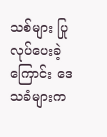သစ်များ ပြုလုပ်ပေးခဲ့ကြောင်း ဒေသခံများက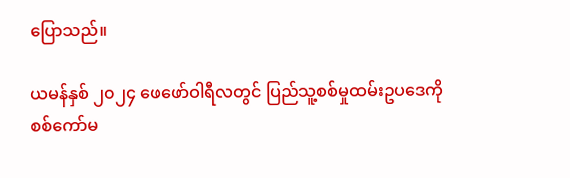ပြောသည်။

ယမန်နှစ် ၂၀၂၄ ဖေဖော်ဝါရီလတွင် ပြည်သူ့စစ်မှုထမ်းဥပဒေကို စစ်ကော်မ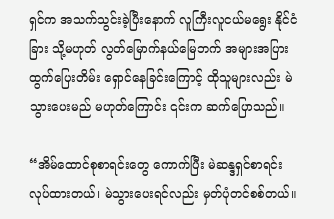ရှင်က အသက်သွင်းခဲ့ပြီးနောက် လူကြီးလူငယ်မရွေး နိုင်ငံခြား သို့မဟုတ် လွတ်မြောက်နယ်မြေဘက် အများအပြား ထွက်ပြေးတိမ်း ရှောင်နေခြင်းကြောင့် ထိုသူများလည်း မဲသွားပေးမည် မဟုတ်ကြောင်း ၎င်းက ဆက်ပြောသည်။

“အိမ်ထောင်စုစာရင်းတွေ ကောက်ပြီး မဲဆန္ဒရှင်စာရင်း လုပ်ထားတယ်၊ မဲသွားပေးရင်လည်း မှတ်ပုံတင်စစ်တယ်။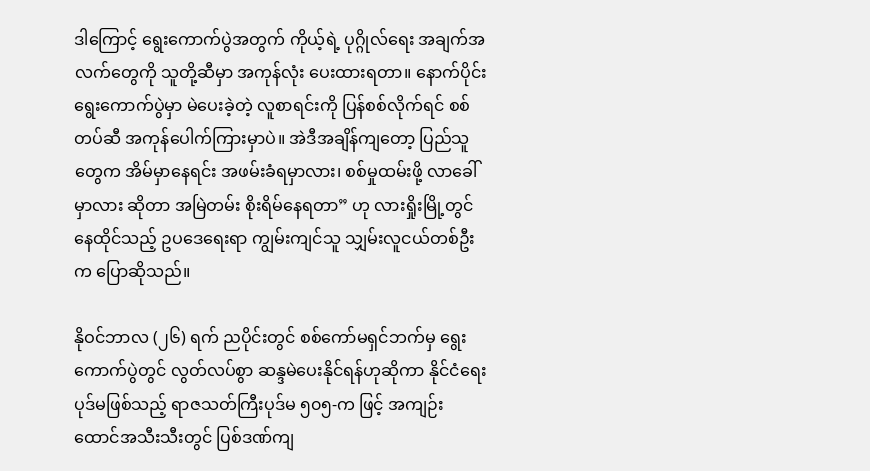ဒါကြောင့် ရွေးကောက်ပွဲအတွက် ကိုယ့်ရဲ့ ပုဂ္ဂိုလ်ရေး အချက်အလက်တွေကို သူတို့ဆီမှာ အကုန်လုံး ပေးထားရတာ။ နောက်ပိုင်း ရွေးကောက်ပွဲမှာ မဲပေးခဲ့တဲ့ လူစာရင်းကို ပြန်စစ်လိုက်ရင် စစ်တပ်ဆီ အကုန်ပေါက်ကြားမှာပဲ။ အဲဒီအချိန်ကျတော့ ပြည်သူတွေက အိမ်မှာနေရင်း အဖမ်းခံရမှာလား၊ စစ်မှုထမ်းဖို့ လာခေါ်မှာလား ဆိုတာ အမြဲတမ်း စိုးရိမ်နေရတာ” ဟု လားရှိုးမြို့တွင် နေထိုင်သည့် ဥပဒေရေးရာ ကျွမ်းကျင်သူ သျှမ်းလူငယ်တစ်ဦးက ပြောဆိုသည်။

နိုဝင်ဘာလ (၂၆) ရက် ညပိုင်းတွင် စစ်ကော်မရှင်ဘက်မှ ရွေးကောက်ပွဲတွင် လွတ်လပ်စွာ ဆန္ဒမဲပေးနိုင်ရန်ဟုဆိုကာ နိုင်ငံရေးပုဒ်မဖြစ်သည့် ရာဇသတ်ကြီးပုဒ်မ ၅၀၅-က ဖြင့် အကျဉ်းထောင်အသီးသီးတွင် ပြစ်ဒဏ်ကျ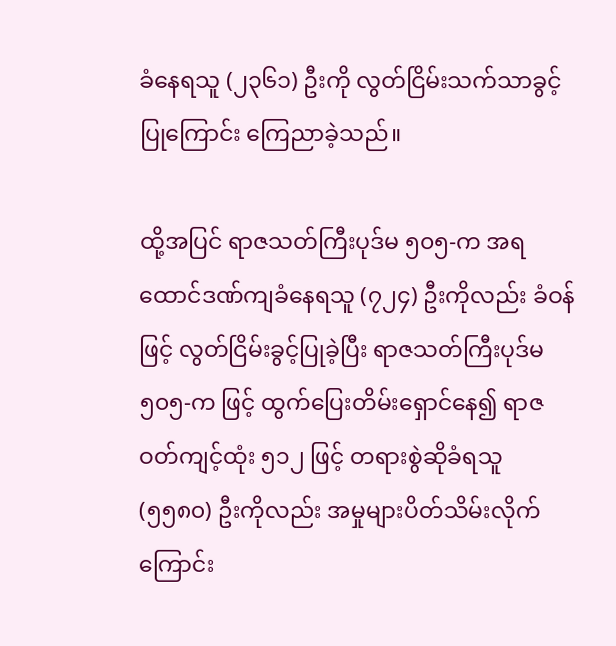ခံနေရသူ (၂၃၆၁) ဦးကို လွတ်ငြိမ်းသက်သာခွင့်ပြုကြောင်း ကြေညာခဲ့သည်။

ထို့အပြင် ရာဇသတ်ကြီးပုဒ်မ ၅၀၅-က အရ ထောင်ဒဏ်ကျခံနေရသူ (၇၂၄) ဦးကိုလည်း ခံဝန်ဖြင့် လွတ်ငြိမ်းခွင့်ပြုခဲ့ပြီး ရာဇသတ်ကြီးပုဒ်မ ၅၀၅-က ဖြင့် ထွက်ပြေးတိမ်းရှောင်နေ၍ ရာဇဝတ်ကျင့်ထုံး ၅၁၂ ဖြင့် တရားစွဲဆိုခံရသူ (၅၅၈၀) ဦးကိုလည်း အမှုများပိတ်သိမ်းလိုက်ကြောင်း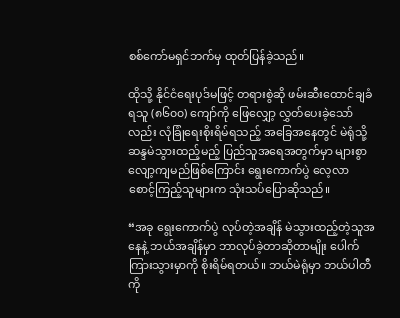စစ်ကော်မရှင်ဘက်မှ ထုတ်ပြန်ခဲ့သည်။

ထိုသို့ နိုင်ငံရေးပုဒ်မဖြင့် တရားစွဲဆို ဖမ်းဆီးထောင်ချခံရသူ (၈၆၀၀) ကျော်ကို ဖြေလျှော့ လွှတ်ပေးခဲ့သော်လည်း လုံခြုံရေးစိုးရိမ်ရသည့် အခြေအနေတွင် မဲရုံသို့ ဆန္ဒမဲသွားထည့်မည့် ပြည်သူအရေအတွက်မှာ များစွာ လျော့ကျမည်ဖြစ်ကြောင်း ရွေးကောက်ပွဲ လေ့လာ စောင့်ကြည့်သူများက သုံးသပ်ပြောဆိုသည်။

“အခု ရွေးကောက်ပွဲ လုပ်တဲ့အချိန် မဲသွားထည့်တဲ့သူအနေနဲ့ ဘယ်အချိန်မှာ ဘာလုပ်ခဲ့တာဆိုတာမျိုး ပေါက်ကြားသွားမှာကို စိုးရိမ်ရတယ်။ ဘယ်မဲရုံမှာ ဘယ်ပါတီကို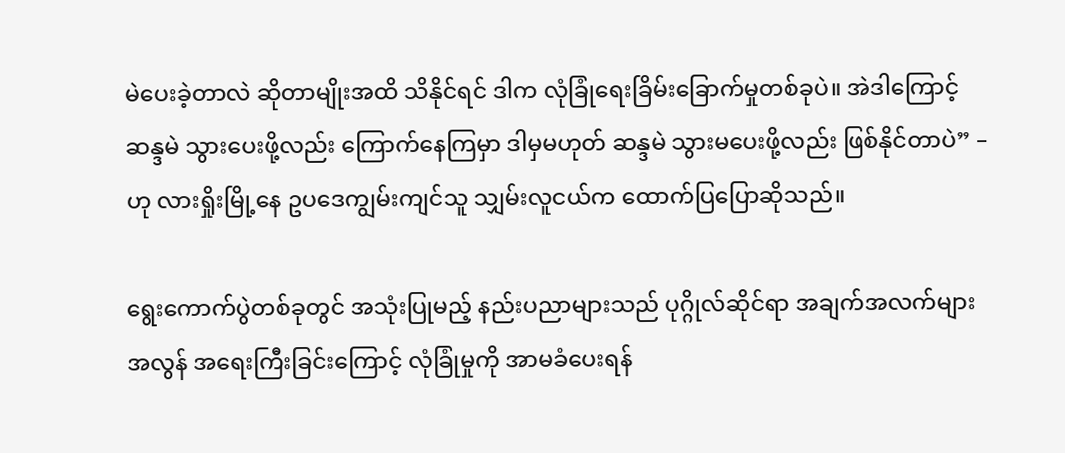မဲပေးခဲ့တာလဲ ဆိုတာမျိုးအထိ သိနိုင်ရင် ဒါက လုံခြုံရေးခြိမ်းခြောက်မှုတစ်ခုပဲ။ အဲဒါကြောင့် ဆန္ဒမဲ သွားပေးဖို့လည်း ကြောက်နေကြမှာ ဒါမှမဟုတ် ဆန္ဒမဲ သွားမပေးဖို့လည်း ဖြစ်နိုင်တာပဲ” – ဟု လားရှိုးမြို့နေ ဥပဒေကျွမ်းကျင်သူ သျှမ်းလူငယ်က ထောက်ပြပြောဆိုသည်။

ရွေးကောက်ပွဲတစ်ခုတွင် အသုံးပြုမည့် နည်းပညာများသည် ပုဂ္ဂိုလ်ဆိုင်ရာ အချက်အလက်များ အလွန် အရေးကြီးခြင်းကြောင့် လုံခြုံမှုကို အာမခံပေးရန်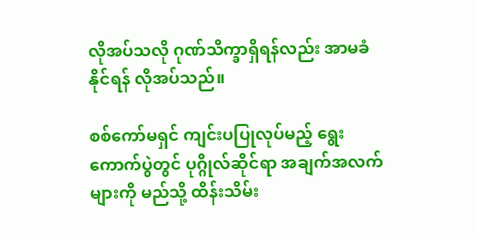လိုအပ်သလို ဂုဏ်သိက္ခာရှိရန်လည်း အာမခံနိုင်ရန် လိုအပ်သည်။

စစ်ကော်မရှင် ကျင်းပပြုလုပ်မည့် ရွေးကောက်ပွဲတွင် ပုဂ္ဂိုလ်ဆိုင်ရာ အချက်အလက်များကို မည်သို့ ထိန်းသိမ်း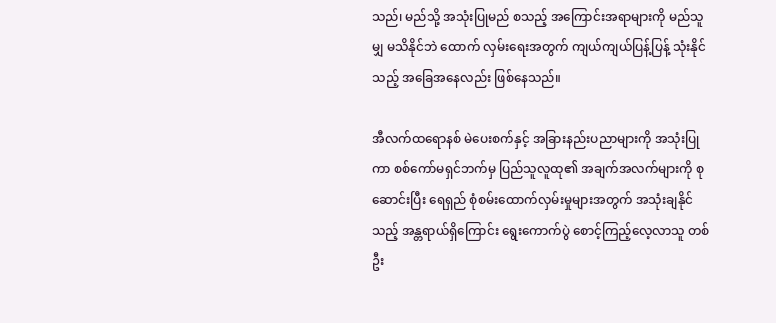သည်၊ မည်သို့ အသုံးပြုမည် စသည့် အကြောင်းအရာများကို မည်သူမျှ မသိနိုင်ဘဲ ထောက် လှမ်းရေးအတွက် ကျယ်ကျယ်ပြန့်ပြန့် သုံးနိုင်သည့် အခြေအနေလည်း ဖြစ်နေသည်။

အီလက်ထရောနစ် မဲပေးစက်နှင့် အခြားနည်းပညာများကို အသုံးပြုကာ စစ်ကော်မရှင်ဘက်မှ ပြည်သူလူထု၏ အချက်အလက်များကို စုဆောင်းပြီး ရေရှည် စုံစမ်းထောက်လှမ်းမှုများအတွက် အသုံးချနိုင်သည့် အန္တရာယ်ရှိကြောင်း ရွေးကောက်ပွဲ စောင့်ကြည့်လေ့လာသူ တစ်ဦး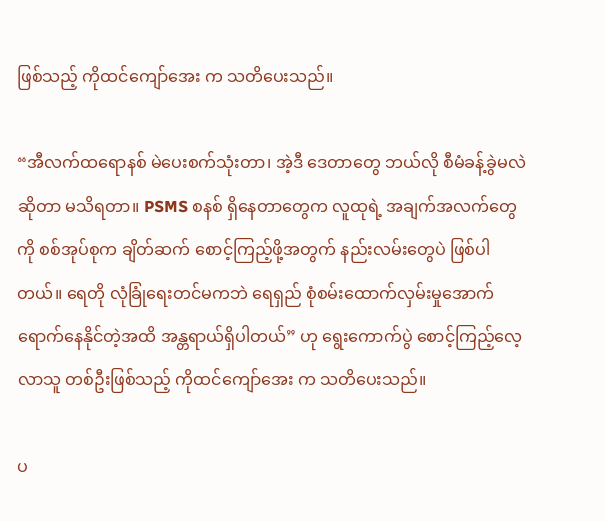ဖြစ်သည့် ကိုထင်ကျော်အေး က သတိပေးသည်။

“အီလက်ထရောနစ် မဲပေးစက်သုံးတာ၊ အဲ့ဒီ ဒေတာတွေ ဘယ်လို စီမံခန့်ခွဲမလဲ ဆိုတာ မသိရတာ။ PSMS စနစ် ရှိနေတာတွေက လူထုရဲ့ အချက်အလက်တွေကို စစ်အုပ်စုက ချိတ်ဆက် စောင့်ကြည့်ဖို့အတွက် နည်းလမ်းတွေပဲ ဖြစ်ပါတယ်။ ရေတို လုံခြုံရေးတင်မကဘဲ ရေရှည် စုံစမ်းထောက်လှမ်းမှုအောက် ရောက်နေနိုင်တဲ့အထိ အန္တရာယ်ရှိပါတယ်” ဟု ရွေးကောက်ပွဲ စောင့်ကြည့်လေ့လာသူ တစ်ဦးဖြစ်သည့် ကိုထင်ကျော်အေး က သတိပေးသည်။

ပ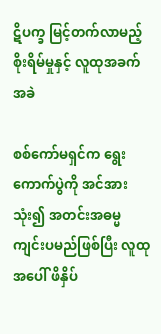ဋိပက္ခ မြင့်တက်လာမည့် စိုးရိမ်မှုနှင့် လူထုအခက်အခဲ

စစ်ကော်မရှင်က ရွေးကောက်ပွဲကို အင်အားသုံး၍ အတင်းအဓမ္မ ကျင်းပမည်ဖြစ်ပြီး လူထုအပေါ် ဖိနှိပ်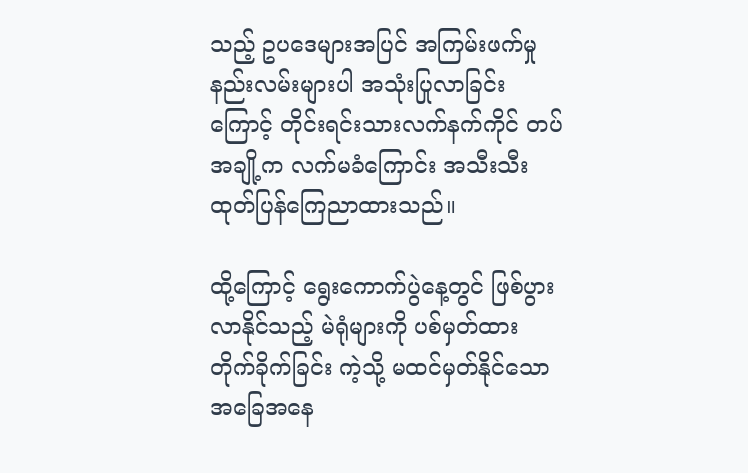သည့် ဥပဒေများအပြင် အကြမ်းဖက်မှု နည်းလမ်းများပါ အသုံးပြုလာခြင်းကြောင့် တိုင်းရင်းသားလက်နက်ကိုင် တပ်အချို့က လက်မခံကြောင်း အသီးသီး ထုတ်ပြန်ကြေညာထားသည်။

ထို့ကြောင့် ရွေးကောက်ပွဲနေ့တွင် ဖြစ်ပွားလာနိုင်သည့် မဲရုံများကို ပစ်မှတ်ထား တိုက်ခိုက်ခြင်း ကဲ့သို့ မထင်မှတ်နိုင်သော အခြေအနေ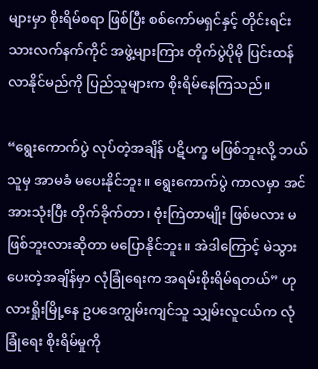များမှာ စိုးရိမ်စရာ ဖြစ်ပြီး စစ်ကော်မရှင်နှင့် တိုင်းရင်းသားလက်နက်ကိုင် အဖွဲ့များကြား တိုက်ပွဲပိုမို ပြင်းထန်လာနိုင်မည်ကို ပြည်သူများက စိုးရိမ်နေကြသည်။

“ရွေးကောက်ပွဲ လုပ်တဲ့အချိန် ပဋိပက္ခ မဖြစ်ဘူးလို့ ဘယ်သူမှ အာမခံ မပေးနိုင်ဘူး။ ရွေးကောက်ပွဲ ကာလမှာ အင်အားသုံးပြီး တိုက်ခိုက်တာ၊ ဗုံးကြဲတာမျိုး ဖြစ်မလား မဖြစ်ဘူးလားဆိုတာ မပြောနိုင်ဘူး။ အဲဒါကြောင့် မဲသွားပေးတဲ့အချိန်မှာ လုံခြုံရေးက အရမ်းစိုးရိမ်ရတယ်” ဟု လားရှိုးမြို့နေ ဥပဒေကျွမ်းကျင်သူ သျှမ်းလူငယ်က လုံခြုံရေး စိုးရိမ်မှုကို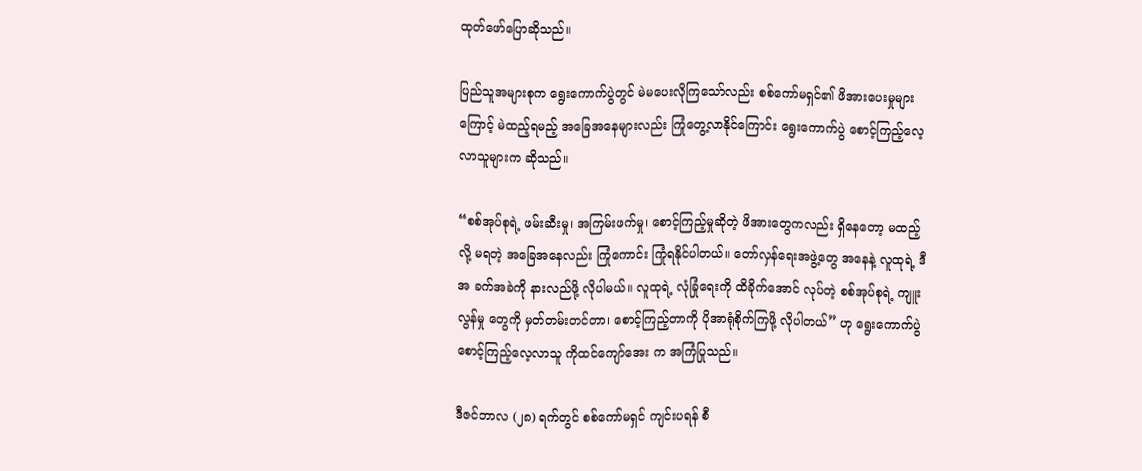ထုတ်ဖော်ပြောဆိုသည်။

ပြည်သူအများစုက ရွေးကောက်ပွဲတွင် မဲမပေးလိုကြသော်လည်း စစ်ကော်မရှင်၏ ဖိအားပေးမှုများကြောင့် မဲထည့်ရမည့် အခြေအနေများလည်း ကြုံတွေ့လာနိုင်ကြောင်း ရွေးကောက်ပွဲ စောင့်ကြည့်လေ့လာသူများက ဆိုသည်။

“စစ်အုပ်စုရဲ့ ဖမ်းဆီးမှု၊ အကြမ်းဖက်မှု၊ စောင့်ကြည့်မှုဆိုတဲ့ ဖိအားတွေကလည်း ရှိနေတော့ မထည့်လို့ မရတဲ့ အခြေအနေလည်း ကြုံကောင်း ကြုံရနိုင်ပါတယ်။ တော်လှန်ရေးအဖွဲ့တွေ အနေနဲ့ လူထုရဲ့ ဒီအ ခက်အခဲကို နားလည်ဖို့ လိုပါမယ်။ လူထုရဲ့ လုံခြုံရေးကို ထိခိုက်အောင် လုပ်တဲ့ စစ်အုပ်စုရဲ့ ကျူးလွန်မှု တွေကို မှတ်တမ်းတင်တာ၊ စောင့်ကြည့်တာကို ပိုအာရုံစိုက်ကြဖို့ လိုပါတယ်” ဟု ရွေးကောက်ပွဲ စောင့်ကြည့်လေ့လာသူ ကိုထင်ကျော်အေး က အကြံပြုသည်။

ဒီဇင်ဘာလ (၂၈) ရက်တွင် စစ်ကော်မရှင် ကျင်းပရန် စီ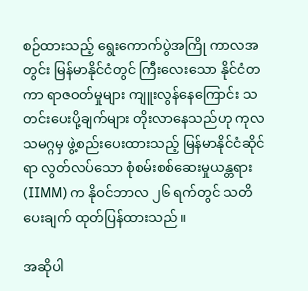စဉ်ထားသည့် ရွေးကောက်ပွဲအကြို ကာလအတွင်း မြန်မာနိုင်ငံတွင် ကြီးလေးသော နိုင်ငံတကာ ရာဇဝတ်မှုများ ကျူးလွန်နေကြောင်း သတင်းပေးပို့ချက်များ တိုးလာနေသည်ဟု ကုလသမဂ္ဂမှ ဖွဲ့စည်းပေးထားသည့် မြန်မာနိုင်ငံဆိုင်ရာ လွတ်လပ်သော စုံစမ်းစစ်ဆေးမှုယန္တရား (IIMM) က နိုဝင်ဘာလ ၂၆ ရက်တွင် သတိပေးချက် ထုတ်ပြန်ထားသည်။

အဆိုပါ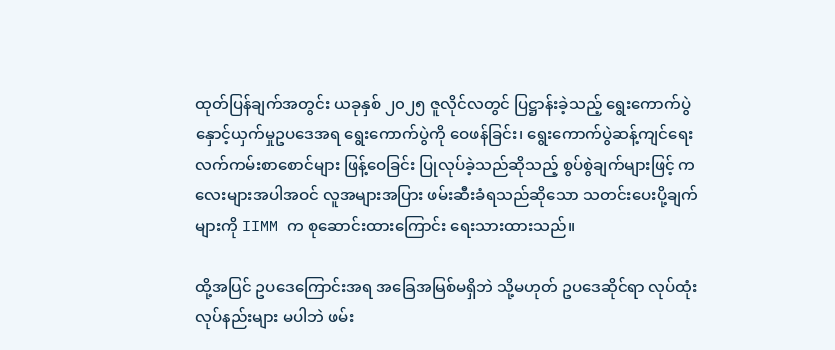ထုတ်ပြန်ချက်အတွင်း ယခုနှစ် ၂၀၂၅ ဇူလိုင်လတွင် ပြဋ္ဌာန်းခဲ့သည့် ရွေးကောက်ပွဲနှောင့်ယှက်မှုဥပဒေအရ ရွေးကောက်ပွဲကို ဝေဖန်ခြင်း၊ ရွေးကောက်ပွဲဆန့်ကျင်ရေး လက်ကမ်းစာစောင်များ ဖြန့်ဝေခြင်း ပြုလုပ်ခဲ့သည်ဆိုသည့် စွပ်စွဲချက်များဖြင့် ကလေးများအပါအဝင် လူအများအပြား ဖမ်းဆီးခံရသည်ဆိုသော သတင်းပေးပို့ချက်များကို IIMM က စုဆောင်းထားကြောင်း ရေးသားထားသည်။

ထို့အပြင် ဥပဒေကြောင်းအရ အခြေအမြစ်မရှိဘဲ သို့မဟုတ် ဥပဒေဆိုင်ရာ လုပ်ထုံးလုပ်နည်းများ မပါဘဲ ဖမ်း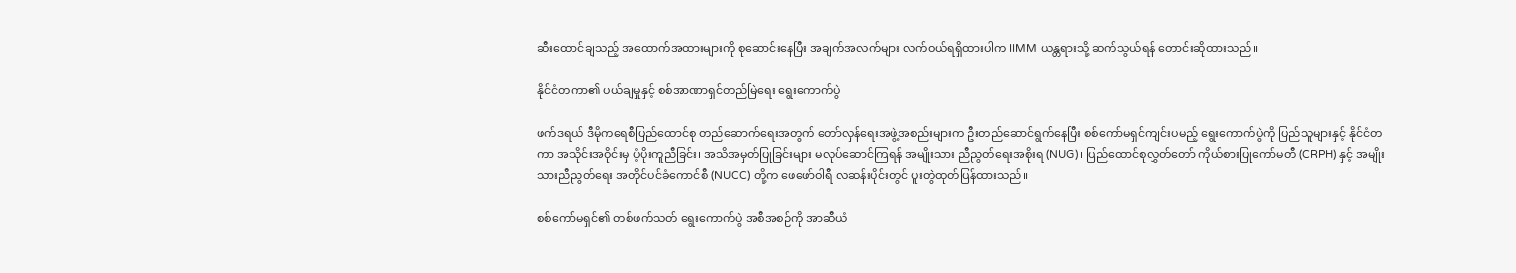ဆီးထောင်ချသည့် အထောက်အထားများကို စုဆောင်းနေပြီး အချက်အလက်များ လက်ဝယ်ရရှိထားပါက IIMM ယန္တရားသို့ ဆက်သွယ်ရန် တောင်းဆိုထားသည်။

နိုင်ငံတကာ၏ ပယ်ချမှုနှင့် စစ်အာဏာရှင်တည်မြဲရေး ရွေးကောက်ပွဲ

ဖက်ဒရယ် ဒီမိုကရေစီပြည်ထောင်စု တည်ဆောက်ရေးအတွက် တော်လှန်ရေးအဖွဲ့အစည်းများက ဦးတည်ဆောင်ရွက်နေပြီး စစ်ကော်မရှင်ကျင်းပမည့် ရွေးကောက်ပွဲကို ပြည်သူများနှင့် နိုင်ငံတကာ အသိုင်းအဝိုင်းမှ ပံ့ပိုးကူညီခြင်း၊ အသိအမှတ်ပြုခြင်းများ မလုပ်ဆောင်ကြရန် အမျိုးသား ညီညွတ်ရေးအစိုးရ (NUG)၊ ပြည်ထောင်စုလွှတ်တော် ကိုယ်စားပြုကော်မတီ (CRPH) နှင့် အမျိုးသားညီညွတ်ရေး အတိုင်ပင်ခံကောင်စီ (NUCC) တို့က ဖေဖော်ဝါရီ လဆန်းပိုင်းတွင် ပူးတွဲထုတ်ပြန်ထားသည်။

စစ်ကော်မရှင်၏ တစ်ဖက်သတ် ရွေးကောက်ပွဲ အစီအစဉ်ကို အာဆီယံ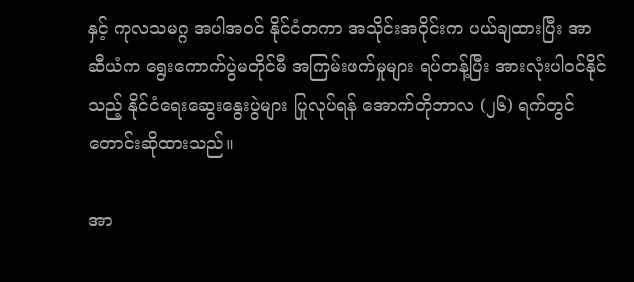နှင့် ကုလသမဂ္ဂ အပါအဝင် နိုင်ငံတကာ အသိုင်းအဝိုင်းက ပယ်ချထားပြီး အာဆီယံက ရွေးကောက်ပွဲမတိုင်မီ အကြမ်းဖက်မှုများ ရပ်တန့်ပြီး အားလုံးပါဝင်နိုင်သည့် နိုင်ငံရေးဆွေးနွေးပွဲများ ပြုလုပ်ရန် အောက်တိုဘာလ (၂၆) ရက်တွင် တောင်းဆိုထားသည်။

အာ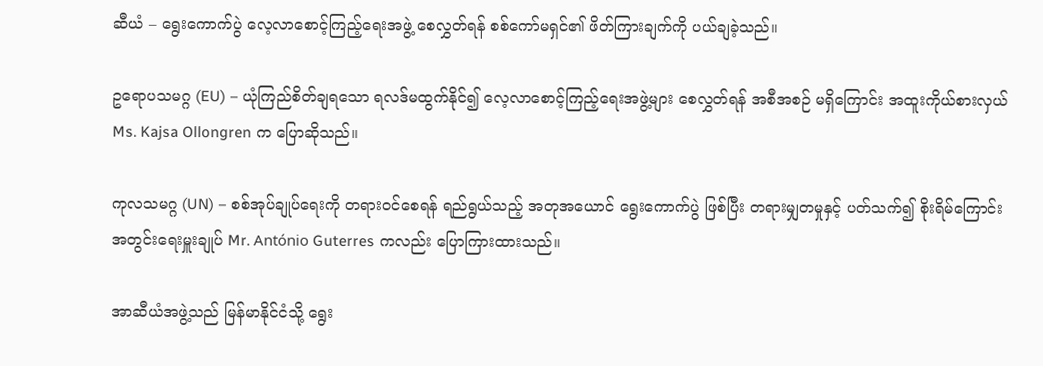ဆီယံ – ရွေးကောက်ပွဲ လေ့လာစောင့်ကြည့်ရေးအဖွဲ့ စေလွှတ်ရန် စစ်ကော်မရှင်၏ ဖိတ်ကြားချက်ကို ပယ်ချခဲ့သည်။

ဥရောပသမဂ္ဂ (EU) – ယုံကြည်စိတ်ချရသော ရလဒ်မထွက်နိုင်၍ လေ့လာစောင့်ကြည့်ရေးအဖွဲ့များ စေလွှတ်ရန် အစီအစဉ် မရှိကြောင်း အထူးကိုယ်စားလှယ် Ms. Kajsa Ollongren က ပြောဆိုသည်။

ကုလသမဂ္ဂ (UN) – စစ်အုပ်ချုပ်ရေးကို တရားဝင်စေရန် ရည်ရွယ်သည့် အတုအယောင် ရွေးကောက်ပွဲ ဖြစ်ပြီး တရားမျှတမှုနှင့် ပတ်သက်၍ စိုးရိမ်ကြောင်း အတွင်းရေးမှူးချုပ် Mr. António Guterres ကလည်း ပြောကြားထားသည်။

အာဆီယံအဖွဲ့သည် မြန်မာနိုင်ငံသို့ ရွေး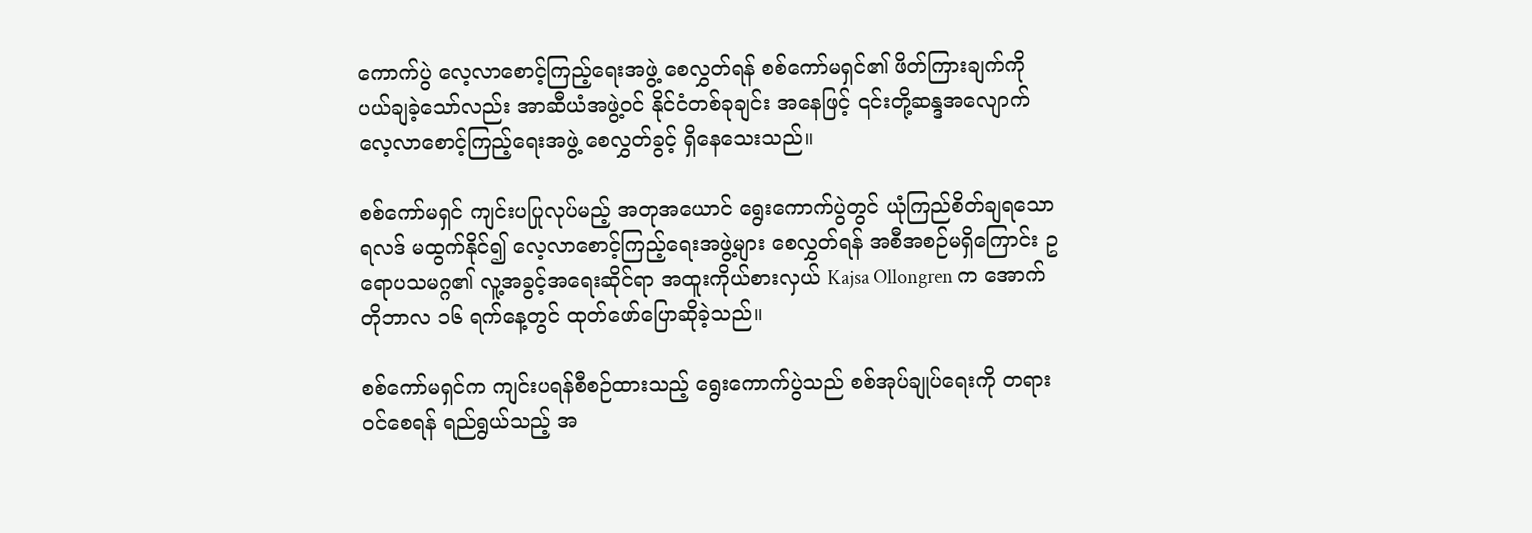ကောက်ပွဲ လေ့လာစောင့်ကြည့်ရေးအဖွဲ့ စေလွှတ်ရန် စစ်ကော်မရှင်၏ ဖိတ်ကြားချက်ကို ပယ်ချခဲ့သော်လည်း အာဆီယံအဖွဲ့ဝင် နိုင်ငံတစ်ခုချင်း အနေဖြင့် ၎င်းတို့ဆန္ဒအလျောက် လေ့လာစောင့်ကြည့်ရေးအဖွဲ့ စေလွှတ်ခွင့် ရှိနေသေးသည်။

စစ်ကော်မရှင် ကျင်းပပြုလုပ်မည့် အတုအယောင် ရွေးကောက်ပွဲတွင် ယုံကြည်စိတ်ချရသော ရလဒ် မထွက်နိုင်၍ လေ့လာစောင့်ကြည့်ရေးအဖွဲ့များ စေလွှတ်ရန် အစီအစဉ်မရှိကြောင်း ဥရောပသမဂ္ဂ၏ လူ့အခွင့်အရေးဆိုင်ရာ အထူးကိုယ်စားလှယ် Kajsa Ollongren က အောက်တိုဘာလ ၁၆ ရက်နေ့တွင် ထုတ်ဖော်ပြောဆိုခဲ့သည်။

စစ်ကော်မရှင်က ကျင်းပရန်စီစဉ်ထားသည့် ရွေးကောက်ပွဲသည် စစ်အုပ်ချုပ်ရေးကို တရားဝင်စေရန် ရည်ရွယ်သည့် အ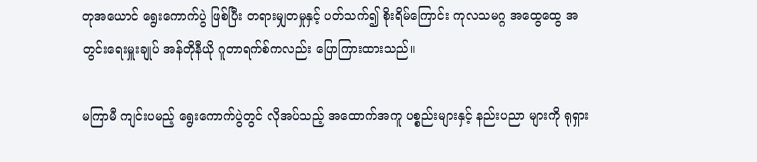တုအယောင် ရွေးကောက်ပွဲ ဖြစ်ပြီး တရားမျှတမှုနှင့် ပတ်သက်၍ စိုးရိမ်ကြောင်း ကုလသမဂ္ဂ အထွေထွေ အတွင်းရေးမှူးချုပ် အန်တိုနီယို ဂူတာရက်စ်ကလည်း ပြောကြားထားသည်။

မကြာမီ ကျင်းပမည့် ရွေးကောက်ပွဲတွင် လိုအပ်သည့် အထောက်အကူ ပစ္စည်းများနှင့် နည်းပညာ များကို ရုရှား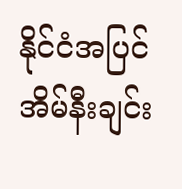နိုင်ငံအပြင် အိမ်နီးချင်း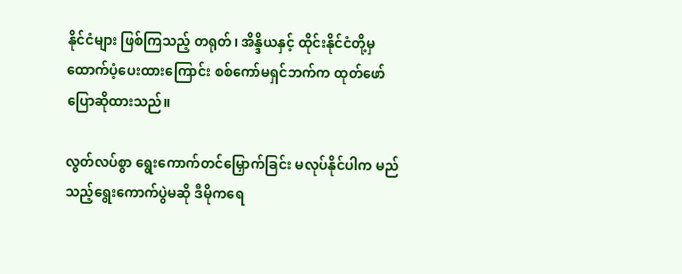နိုင်ငံများ ဖြစ်ကြသည့် တရုတ်၊ အိန္ဒိယနှင့် ထိုင်းနိုင်ငံတို့မှ ထောက်ပံ့ပေးထားကြောင်း စစ်ကော်မရှင်ဘက်က ထုတ်ဖော်ပြောဆိုထားသည်။

လွတ်လပ်စွာ ရွေးကောက်တင်မြှောက်ခြင်း မလုပ်နိုင်ပါက မည်သည့်ရွေးကောက်ပွဲမဆို ဒီမိုကရေ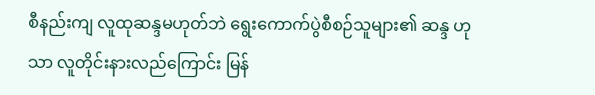စီနည်းကျ လူထုဆန္ဒမဟုတ်ဘဲ ရွေးကောက်ပွဲစီစဉ်သူများ၏ ဆန္ဒ ဟုသာ လူတိုင်းနားလည်ကြောင်း မြန်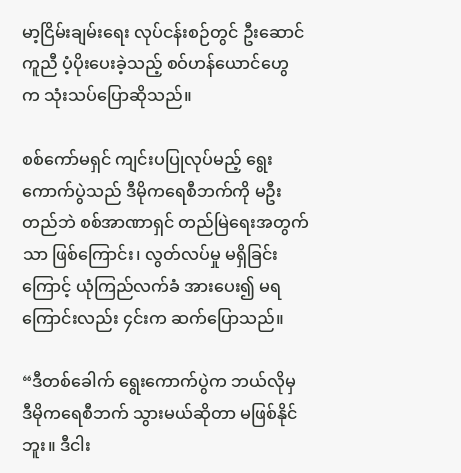မာ့ငြိမ်းချမ်းရေး လုပ်ငန်းစဉ်တွင် ဦးဆောင်ကူညီ ပံ့ပိုးပေးခဲ့သည့် စဝ်ဟန်ယောင်ဟွေ က သုံးသပ်ပြောဆိုသည်။

စစ်ကော်မရှင် ကျင်းပပြုလုပ်မည့် ရွေးကောက်ပွဲသည် ဒီမိုကရေစီဘက်ကို မဦးတည်ဘဲ စစ်အာဏာရှင် တည်မြဲရေးအတွက်သာ ဖြစ်ကြောင်း၊ လွတ်လပ်မှု မရှိခြင်းကြောင့် ယုံကြည်လက်ခံ အားပေး၍ မရကြောင်းလည်း ၄င်းက ဆက်ပြောသည်။

“ဒီတစ်ခေါက် ရွေးကောက်ပွဲက ဘယ်လိုမှ ဒီမိုကရေစီဘက် သွားမယ်ဆိုတာ မဖြစ်နိုင်ဘူး။ ဒီငါး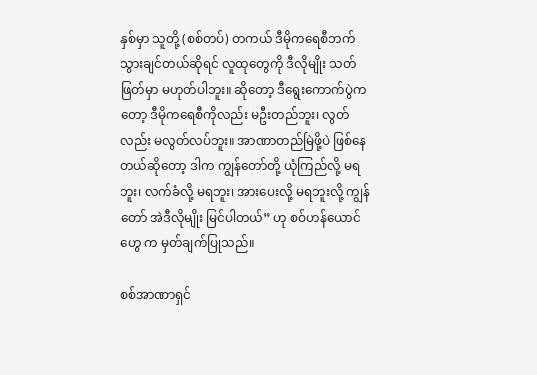နှစ်မှာ သူတို့ (စစ်တပ်) တကယ် ဒီမိုကရေစီဘက် သွားချင်တယ်ဆိုရင် လူထုတွေကို ဒီလိုမျိုး သတ်ဖြတ်မှာ မဟုတ်ပါဘူး။ ဆိုတော့ ဒီရွေးကောက်ပွဲကတော့ ဒီမိုကရေစီကိုလည်း မဦးတည်ဘူး၊ လွတ်လည်း မလွတ်လပ်ဘူး။ အာဏာတည်မြဲဖို့ပဲ ဖြစ်နေတယ်ဆိုတော့ ဒါက ကျွန်တော်တို့ ယုံကြည်လို့ မရဘူး၊ လက်ခံလို့ မရဘူး၊ အားပေးလို့ မရဘူးလို့ ကျွန်တော် အဲဒီလိုမျိုး မြင်ပါတယ်” ဟု စဝ်ဟန်ယောင်ဟွေ က မှတ်ချက်ပြုသည်။

စစ်အာဏာရှင်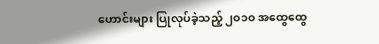ဟောင်းများ ပြုလုပ်ခဲ့သည့် ၂၀၁၀ အထွေထွေ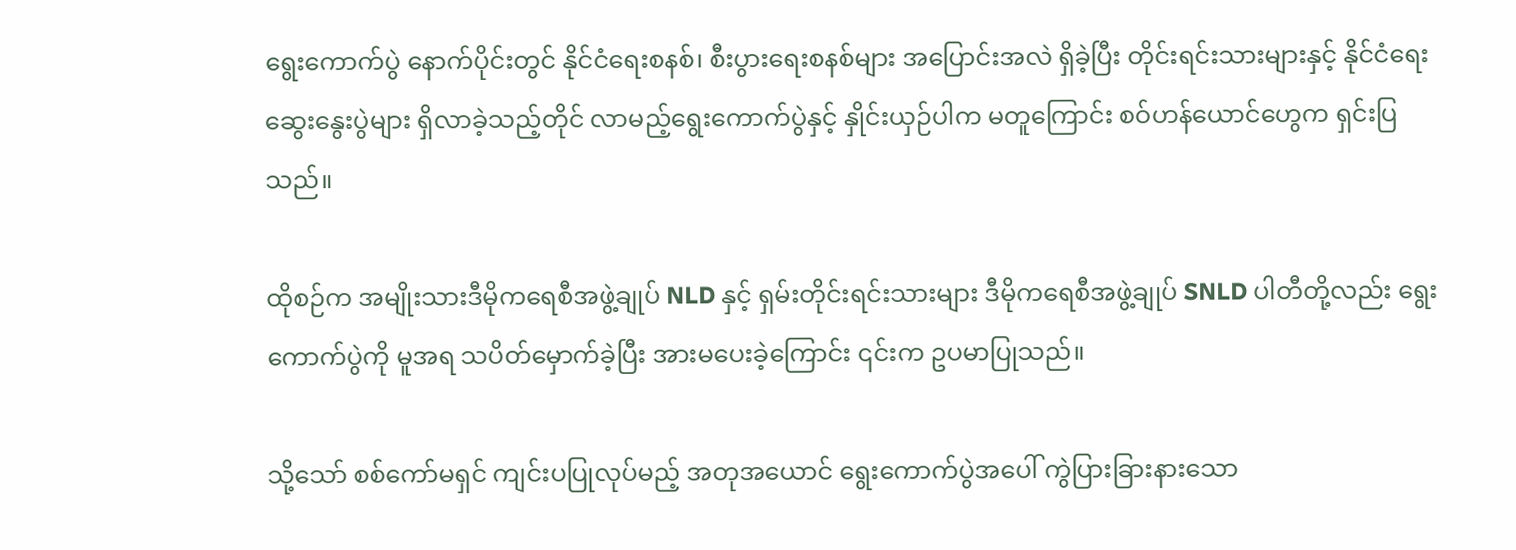ရွေးကောက်ပွဲ နောက်ပိုင်းတွင် နိုင်ငံရေးစနစ်၊ စီးပွားရေးစနစ်များ အပြောင်းအလဲ ရှိခဲ့ပြီး တိုင်းရင်းသားများနှင့် နိုင်ငံရေးဆွေးနွေးပွဲများ ရှိလာခဲ့သည့်တိုင် လာမည့်ရွေးကောက်ပွဲနှင့် နှိုင်းယှဉ်ပါက မတူကြောင်း စဝ်ဟန်ယောင်ဟွေက ရှင်းပြသည်။

ထိုစဉ်က အမျိုးသားဒီမိုကရေစီအဖွဲ့ချုပ် NLD နှင့် ရှမ်းတိုင်းရင်းသားများ ဒီမိုကရေစီအဖွဲ့ချုပ် SNLD ပါတီတို့လည်း ရွေးကောက်ပွဲကို မူအရ သပိတ်မှောက်ခဲ့ပြီး အားမပေးခဲ့ကြောင်း ၎င်းက ဥပမာပြုသည်။

သို့သော် စစ်ကော်မရှင် ကျင်းပပြုလုပ်မည့် အတုအယောင် ရွေးကောက်ပွဲအပေါ် ကွဲပြားခြားနားသော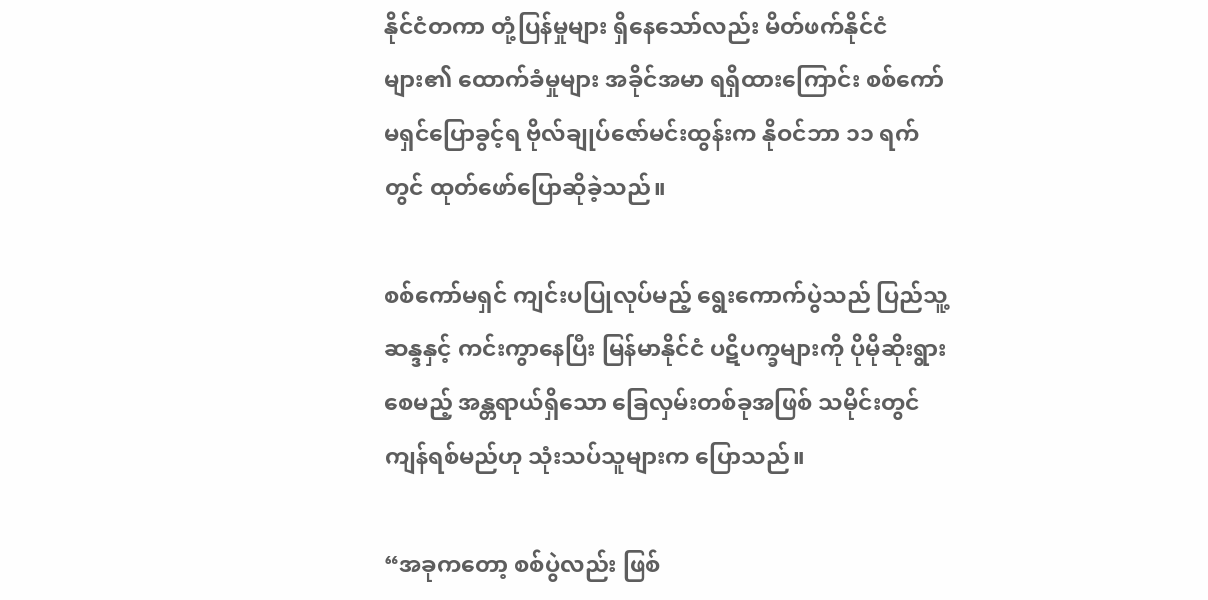နိုင်ငံတကာ တုံ့ပြန်မှုများ ရှိနေသော်လည်း မိတ်ဖက်နိုင်ငံများ၏ ထောက်ခံမှုများ အခိုင်အမာ ရရှိထားကြောင်း စစ်ကော်မရှင်ပြောခွင့်ရ ဗိုလ်ချုပ်ဇော်မင်းထွန်းက နိုဝင်ဘာ ၁၁ ရက်တွင် ထုတ်ဖော်ပြောဆိုခဲ့သည်။

စစ်ကော်မရှင် ကျင်းပပြုလုပ်မည့် ရွေးကောက်ပွဲသည် ပြည်သူ့ဆန္ဒနှင့် ကင်းကွာနေပြီး မြန်မာနိုင်ငံ ပဋိပက္ခများကို ပိုမိုဆိုးရွားစေမည့် အန္တရာယ်ရှိသော ခြေလှမ်းတစ်ခုအဖြစ် သမိုင်းတွင် ကျန်ရစ်မည်ဟု သုံးသပ်သူများက ပြောသည်။

“အခုကတော့ စစ်ပွဲလည်း ဖြစ်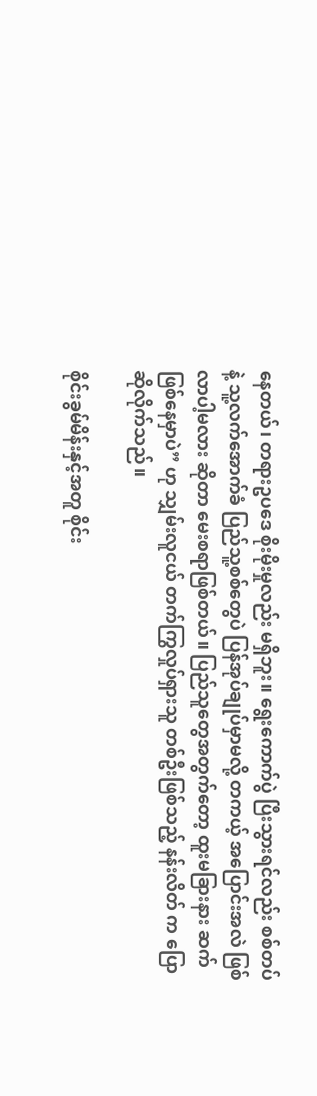နေတယ်၊ တရားဥပဒေ စိုးမိုးမှုလည်း မရှိဘူး။ ရွေးကောက်ပွဲ ပြီးသွားရင်လည်း စစ်တပ်နဲ့ သူ့လက်အောက်ခံ ပြည်သူ့စစ်တွေပဲ ပြန်အုပ်ချုပ်မှာမလို့ တကယ့် အပြောင်းအလဲ ဖြစ်လာပါ့မလား ဆိုတာ မေးစရာဖြစ်တယ်။ ပြည်သူတွေအတွက်တော့ ထူးမခြားနား ဆက်ဖြစ်နေမှာပဲ” ဟု သျှမ်းလူငယ် တက်ကြွလှုပ်ရှားသူ တစ်ဦးဖြစ်သည့် နန်းလိတ် က ပြောဆိုလိုက်သည်။

စိုင်းခွမ်မိန်းနှင့်အတူ စိုင်း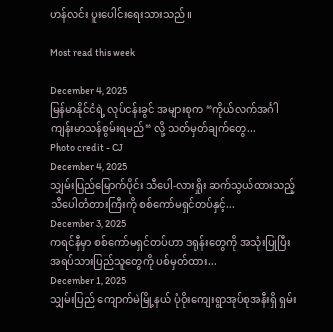ဟန်လင်း ပူးပေါင်းရေးသားသည်။

Most read this week

December 4, 2025
မြန်မာနိုင်ငံရဲ့ လုပ်ငန်းခွင် အများစုက “ကိုယ်လက်အင်္ဂါ ကျန်းမာသန်စွမ်းရမည်“ လို့ သတ်မှတ်ချက်တွေ...
Photo credit - CJ
December 4, 2025
သျှမ်းပြည်မြောက်ပိုင်း သီပေါ-လားရှိုး ဆက်သွယ်ထားသည့် သီပေါတံတားကြီးကို စစ်ကော်မရှင်တပ်နှင့်...
December 3, 2025
ကရင်နီမှာ စစ်ကော်မရှင်တပ်ဟာ ဒရုန်းတွေကို အသုံးပြုပြီး အရပ်သားပြည်သူတွေကို ပစ်မှတ်ထား...
December 1, 2025
သျှမ်းပြည် ကျောက်မဲမြို့နယ် ပုံဝိုးကျေးရွာအုပ်စုအနီးရှိ ရှမ်း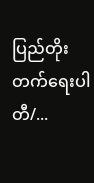ပြည်တိုးတက်ရေးပါတီ/...